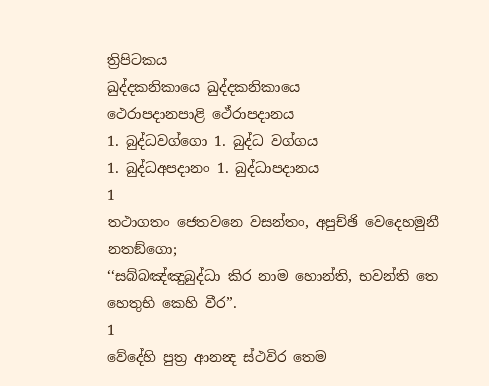ත්‍රිපිටකය
ඛුද්දකනිකායෙ ඛුද්දකනිකායෙ
ථෙරාපදානපාළි ථේරාපදානය
1. බුද්ධවග්ගො 1. බුද්ධ වග්ගය
1. බුද්ධඅපදානං 1. බුද්ධාපදානය
1
තථාගතං ජෙතවනෙ වසන්තං, අපුච්ඡි වෙදෙහමුනී නතඞ්ගො;
‘‘සබ්බඤ්ඤුබුද්ධා කිර නාම හොන්ති, භවන්ති තෙ හෙතුභි කෙහි වීර’’.
1
වේදේහි පුත්‍ර ආනන්‍ද ස්ථවිර තෙම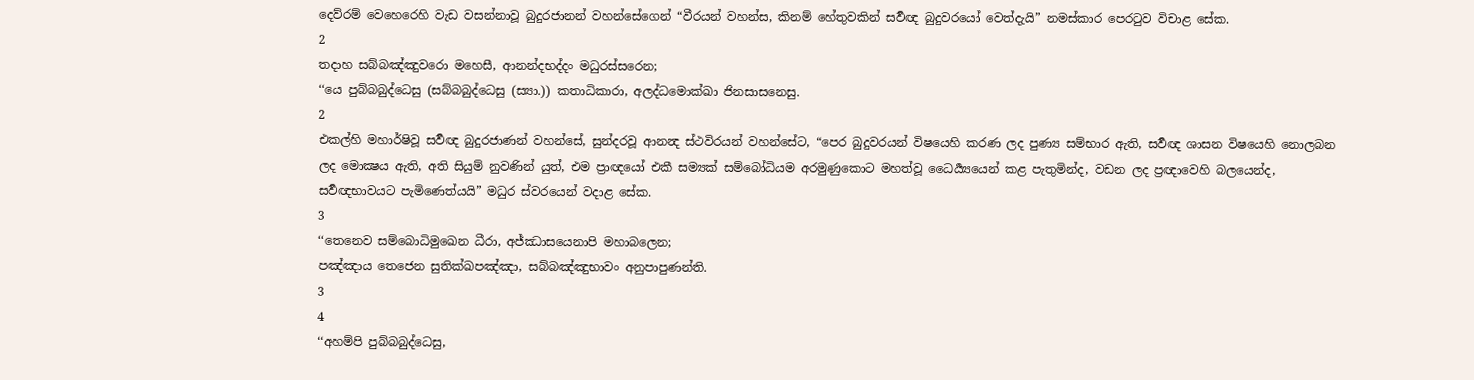දෙව්රම් වෙහෙරෙහි වැඩ වසන්නාවූ බුදුරජානන් වහන්සේගෙන් “වීරයන් වහන්ස, කිනම් හේතුවකින් සර්‍වඥ බුදුවරයෝ වෙත්දැයි” නමස්කාර පෙරටුව විචාළ සේක.
2
තදාහ සබ්බඤ්ඤුවරො මහෙසී, ආනන්දභද්දං මධුරස්සරෙන;
‘‘යෙ පුබ්බබුද්ධෙසු (සබ්බබුද්ධෙසු (ස්‍යා.)) කතාධිකාරා, අලද්ධමොක්ඛා ජිනසාසනෙසු.
2
එකල්හි මහාර්ෂිවූ සර්‍වඥ බුදුරජාණන් වහන්සේ, සුන්දරවූ ආනන්‍ද ස්ථවිරයන් වහන්සේට, “පෙර බුදුවරයන් විෂයෙහි කරණ ලද පුණ්‍ය සම්භාර ඇති, සර්‍වඥ ශාසන විෂයෙහි නොලබන ලද මොක්‍ෂය ඇති, අති සියුම් නුවණින් යුත්, එම ප්‍රාඥයෝ එකී සම්‍යක් සම්බෝධියම අරමුණුකොට මහත්වූ ධෛර්‍ය්‍යයෙන් කළ පැතුමින්ද, වඩන ලද ප්‍රඥාවෙහි බලයෙන්ද, සර්‍වඥභාවයට පැමිණෙත්යයි” මධුර ස්වරයෙන් වදාළ සේක.
3
‘‘තෙනෙව සම්බොධිමුඛෙන ධීරා, අජ්ඣාසයෙනාපි මහාබලෙන;
පඤ්ඤාය තෙජෙන සුතික්ඛපඤ්ඤා, සබ්බඤ්ඤුභාවං අනුපාපුණන්ති.
3
4
‘‘අහම්පි පුබ්බබුද්ධෙසු,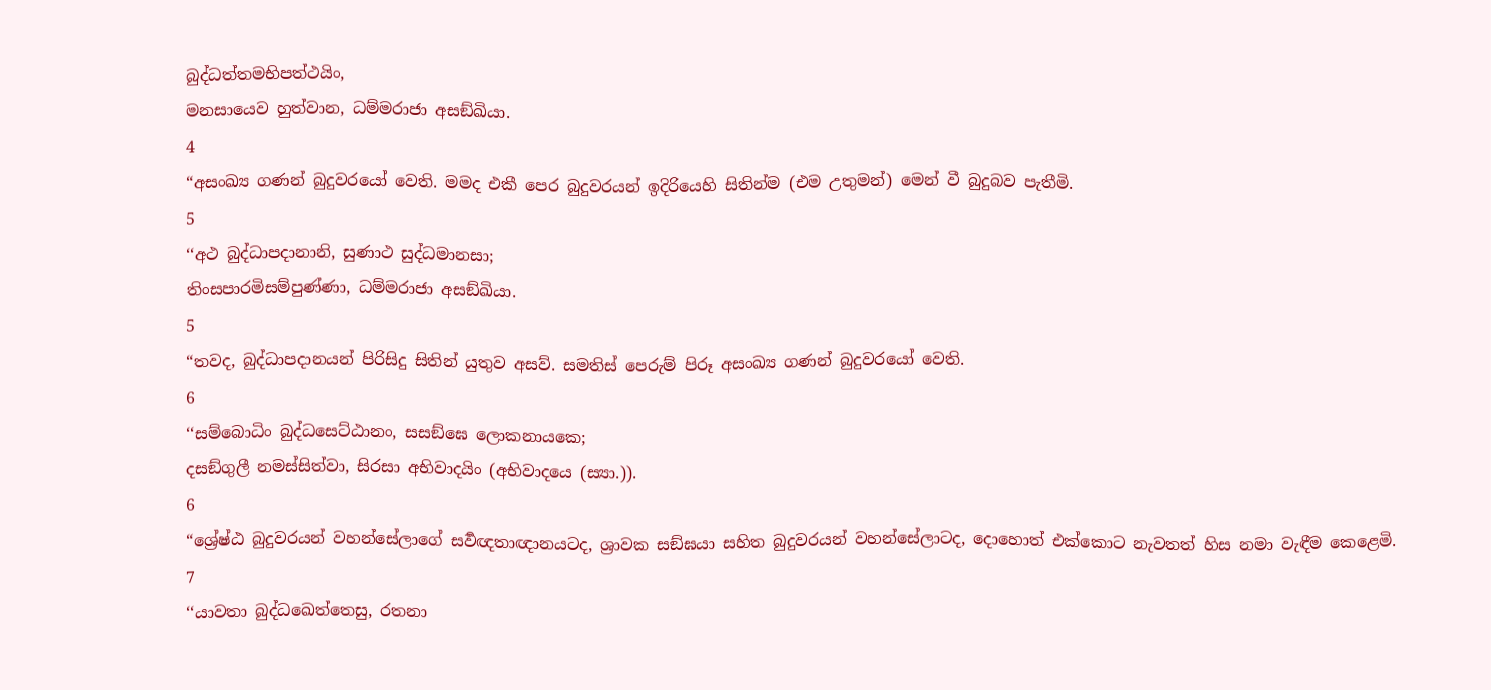බුද්ධත්තමභිපත්ථයිං,
මනසායෙව හුත්වාන, ධම්මරාජා අසඞ්ඛියා.
4
“අසංඛ්‍ය ගණන් බුදුවරයෝ වෙති. මමද එකී පෙර බුදුවරයන් ඉදිරියෙහි සිතින්ම (එම උතුමන්) මෙන් වී බුදුබව පැතීමි.
5
‘‘අථ බුද්ධාපදානානි, සුණාථ සුද්ධමානසා;
තිංසපාරමිසම්පුණ්ණා, ධම්මරාජා අසඞ්ඛියා.
5
“තවද, බුද්ධාපදානයන් පිරිසිදු සිතින් යුතුව අසව්. සමතිස් පෙරුම් පිරූ අසංඛ්‍ය ගණන් බුදුවරයෝ වෙති.
6
‘‘සම්බොධිං බුද්ධසෙට්ඨානං, සසඞ්ඝෙ ලොකනායකෙ;
දසඞ්ගුලී නමස්සිත්වා, සිරසා අභිවාදයිං (අභිවාදයෙ (ස්‍යා.)).
6
“ශ්‍රේෂ්ඨ බුදුවරයන් වහන්සේලාගේ සර්‍වඥතාඥානයටද, ශ්‍රාවක සඞ්ඝයා සහිත බුදුවරයන් වහන්සේලාටද, දොහොත් එක්කොට නැවතත් හිස නමා වැඳීම කෙළෙමි.
7
‘‘යාවතා බුද්ධඛෙත්තෙසු, රතනා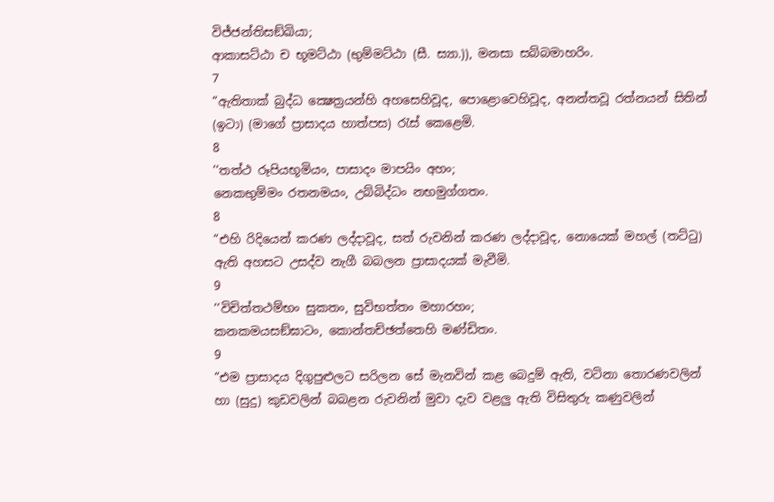විජ්ජන්තිසඞ්ඛියා;
ආකාසට්ඨා ච භූමට්ඨා (භුම්මට්ඨා (සී. ස්‍යා.)), මනසා සබ්බමාහරිං.
7
“ඇතිතාක් බුද්ධ ක්‍ෂෙත්‍රයන්හි අහසෙහිවූද, පොළොවෙහිවූද, අනන්තවූ රත්නයන් සිතින් (ඉටා) (මාගේ ප්‍රාසාදය හාත්පස) රැස් කෙළෙමි.
8
‘‘තත්ථ රූපියභූමියං, පාසාදං මාපයිං අහං;
නෙකභුම්මං රතනමයං, උබ්බිද්ධං නභමුග්ගතං.
8
“එහි රිදියෙන් කරණ ලද්දාවූද, සත් රුවනින් කරණ ලද්දාවූද, නොයෙක් මහල් (තට්ටු) ඇති අහසට උසද්ව නැගී බබලන ප්‍රාසාදයක් මැවීමි.
9
‘‘විචිත්තථම්භං සුකතං, සුවිභත්තං මහාරහං;
කනකමයසඞ්ඝාටං, කොන්තච්ඡත්තෙහි මණ්ඩිතං.
9
“එම ප්‍රාසාදය දිගුපුළුලට සරිලන සේ මැනවින් කළ බෙදුම් ඇති, වටිනා තොරණවලින් හා (සුදු) කුඩවලින් බබළන රුවනින් මුවා දැව වළලු ඇති විසිතුරු කණුවලින්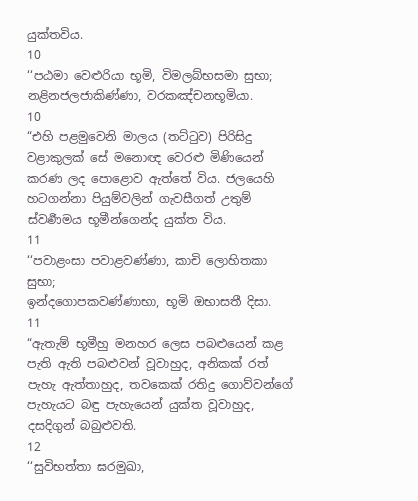යුක්තවිය.
10
‘‘පඨමා වෙළුරියා භූමි, විමලබ්භසමා සුභා;
නළිනජලජාකිණ්ණා, වරකඤ්චනභූමියා.
10
“එහි පළමුවෙනි මාලය (තට්ටුව) පිරිසිදු වළාකුලක් සේ මනොඥ වෙරළු මිණියෙන් කරණ ලද පොළොව ඇත්තේ විය. ජලයෙහි හටගන්නා පියුම්වලින් ගැවසීගත් උතුම් ස්වර්‍ණමය භූමීන්ගෙන්ද යුක්ත විය.
11
‘‘පවාළංසා පවාළවණ්ණා, කාචි ලොහිතකා සුභා;
ඉන්දගොපකවණ්ණාභා, භූමි ඔභාසතී දිසා.
11
“ඇතැම් භූමීහු මනහර ලෙස පබළුයෙන් කළ පැති ඇති පබළුවන් වූවාහුද, අනිකක් රත් පැහැ ඇත්තාහුද, තවකෙක් රතිදු ගොව්වන්ගේ පැහැයට බඳු පැහැයෙන් යුක්ත වූවාහුද, දසදිගුන් බබුළුවති.
12
‘‘සුවිභත්තා ඝරමුඛා,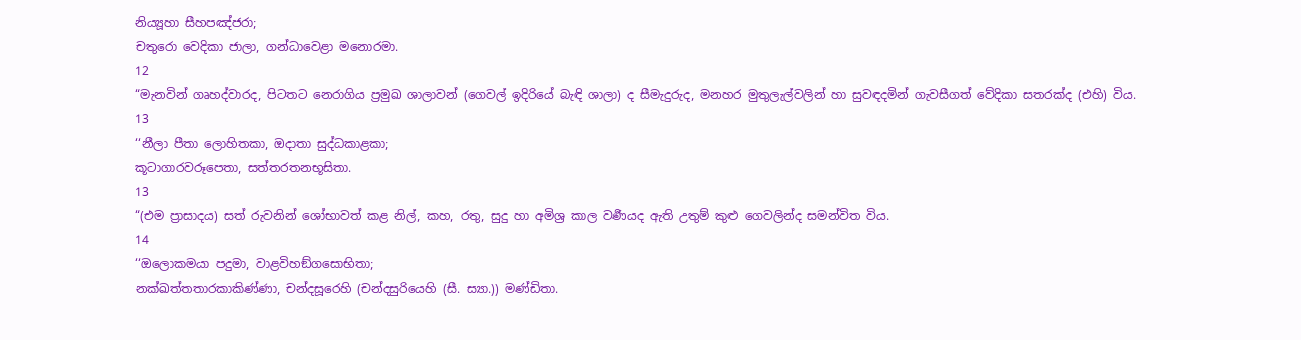නිය්‍යූහා සීහපඤ්ජරා;
චතුරො වෙදිකා ජාලා, ගන්ධාවෙළා මනොරමා.
12
“මැනවින් ගෘහද්වාරද, පිටතට නෙරාගිය ප්‍රමුඛ ශාලාවන් (ගෙවල් ඉදිරියේ බැඳි ශාලා) ද සීමැදුරුද, මනහර මුතුලැල්වලින් හා සුවඳදමින් ගැවසීගත් වේදිකා සතරක්ද (එහි) විය.
13
‘‘නීලා පීතා ලොහිතකා, ඔදාතා සුද්ධකාළකා;
කූටාගාරවරූපෙතා, සත්තරතනභූසිතා.
13
“(එම ප්‍රාසාදය) සත් රුවනින් ශෝභාවත් කළ නිල්, කහ, රතු, සුදු හා අමිශ්‍ර කාල වර්‍ණයද ඇති උතුම් කුළු ගෙවලින්ද සමන්විත විය.
14
‘‘ඔලොකමයා පදුමා, වාළවිහඞ්ගසොභිතා;
නක්ඛත්තතාරකාකිණ්ණා, චන්දසූරෙහි (චන්දසුරියෙහි (සී. ස්‍යා.)) මණ්ඩිතා.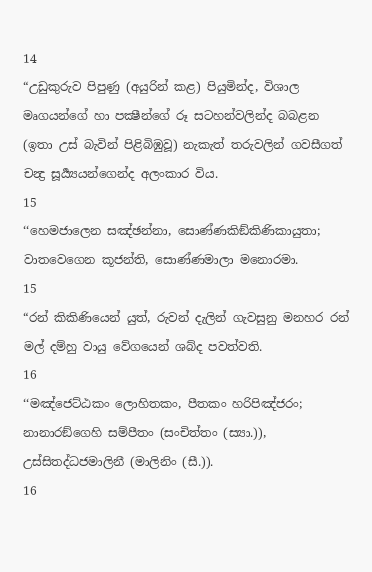14
“උඩුකුරුව පිපුණු (අයුරින් කළ) පියුමින්ද, විශාල මෘගයන්ගේ හා පක්‍ෂීන්ගේ රූ සටහන්වලින්ද බබළන (ඉතා උස් බැවින් පිළිබිඹුවූ) නැකැත් තරුවලින් ගවසීගත් චන්‍ද්‍ර සූර්‍ය්‍යයන්ගෙන්ද අලංකාර විය.
15
‘‘හෙමජාලෙන සඤ්ඡන්නා, සොණ්ණකිඞ්කිණිකායුතා;
වාතවෙගෙන කූජන්ති, සොණ්ණමාලා මනොරමා.
15
“රන් කිකිණියෙන් යුත්, රුවන් දැලින් ගැවසුනු මනහර රන් මල් දම්හු වායු වේගයෙන් ශබ්ද පවත්වති.
16
‘‘මඤ්ජෙට්ඨකං ලොහිතකං, පීතකං හරිපිඤ්ජරං;
නානාරඞ්ගෙහි සම්පීතං (සංචිත්තං (ස්‍යා.)), උස්සිතද්ධජමාලිනී (මාලිනිං (සී.)).
16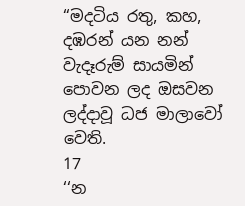“මදටිය රතු, කහ, දඹරන් යන නන් වැදෑරුම් සායමින් පොවන ලද ඔසවන ලද්දාවූ ධජ මාලාවෝ වෙති.
17
‘‘න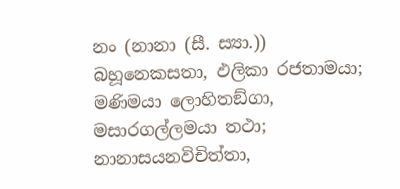නං (නානා (සී. ස්‍යා.)) බහූනෙකසතා, ඵලිකා රජතාමයා;
මණිමයා ලොහිතඞ්ගා, මසාරගල්ලමයා තථා;
නානාසයනවිචිත්තා,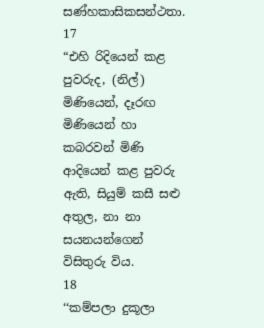සණ්හකාසිකසන්ථතා.
17
“එහි රිදියෙන් කළ පුවරුද, (නිල්) මිණියෙන්, දෑරඟ මිණියෙන් හා කබරවන් මිණි ආදියෙන් කළ පුවරු ඇති, සියුම් කසී සළු අතුල, නා නා සයනයන්ගෙන් විසිතුරු විය.
18
‘‘කම්පලා දුකූලා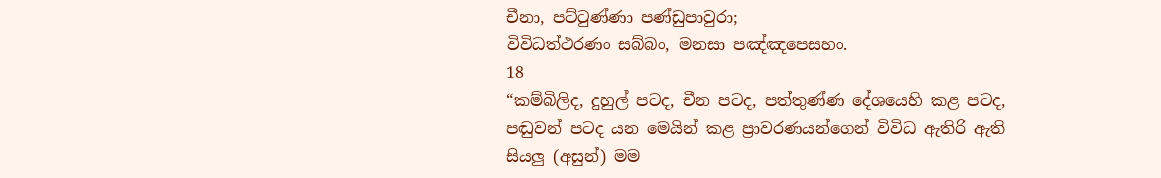චීනා, පට්ටුණ්ණා පණ්ඩුපාවුරා;
විවිධත්ථරණං සබ්බං, මනසා පඤ්ඤපෙසහං.
18
“කම්බිලිද, දුහුල් පටද, චීන පටද, පත්තුණ්ණ දේශයෙහි කළ පටද, පඬුවන් පටද යන මෙයින් කළ ප්‍රාවරණයන්ගෙන් විවිධ ඇතිරි ඇති සියලු (අසුන්) මම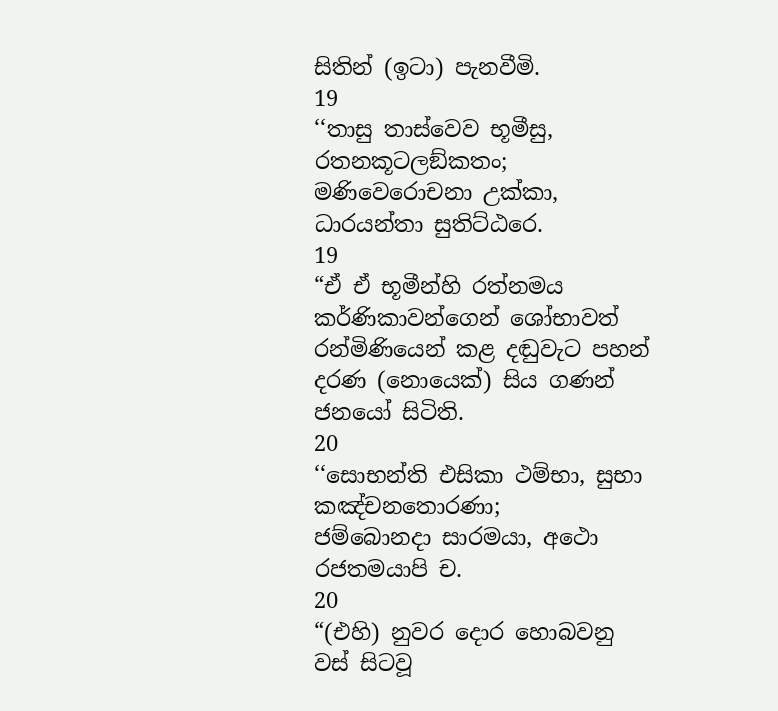සිතින් (ඉටා) පැනවීමි.
19
‘‘තාසු තාස්වෙව භූමීසු, රතනකූටලඞ්කතං;
මණිවෙරොචනා උක්කා, ධාරයන්තා සුතිට්ඨරෙ.
19
“ඒ ඒ භූමීන්හි රත්නමය කර්ණිකාවන්ගෙන් ශෝභාවත් රන්මිණියෙන් කළ දඬුවැට පහන් දරණ (නොයෙක්) සිය ගණන් ජනයෝ සිටිති.
20
‘‘සොභන්ති එසිකා ථම්භා, සුභා කඤ්චනතොරණා;
ජම්බොනදා සාරමයා, අථො රජතමයාපි ච.
20
“(එහි) නුවර දොර හොබවනු වස් සිටවූ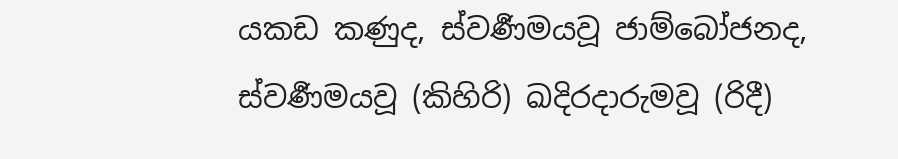යකඩ කණුද, ස්වර්‍ණමයවූ ජාම්බෝජනද, ස්වර්‍ණමයවූ (කිහිරි) ඛදිරදාරුමවූ (රිදී)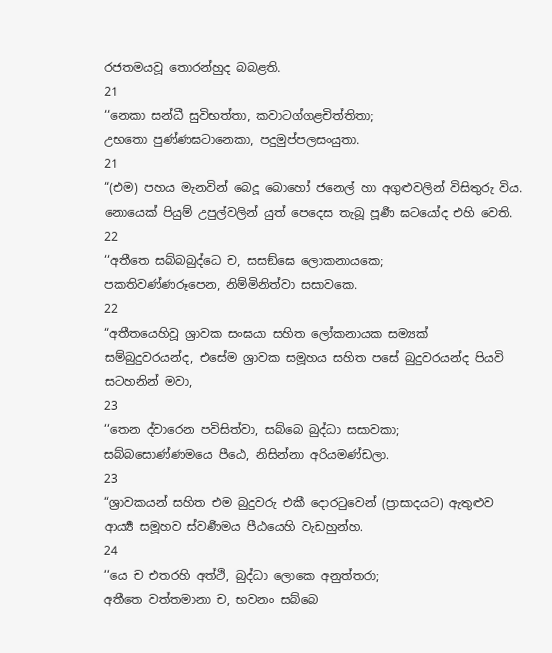රජතමයවූ තොරන්හුද බබළති.
21
‘‘නෙකා සන්ධී සුවිභත්තා, කවාටග්ගළචිත්තිතා;
උභතො පුණ්ණඝටානෙකා, පදුමුප්පලසංයුතා.
21
“(එම) පහය මැනවින් බෙදූ බොහෝ ජනෙල් හා අගුළුවලින් විසිතුරු විය. නොයෙක් පියුම් උපුල්වලින් යුත් පෙදෙස තැබූ පූර්‍ණ ඝටයෝද එහි වෙති.
22
‘‘අතීතෙ සබ්බබුද්ධෙ ච, සසඞ්ඝෙ ලොකනායකෙ;
පකතිවණ්ණරූපෙන, නිම්මිනිත්වා සසාවකෙ.
22
“අතීතයෙහිවූ ශ්‍රාවක සංඝයා සහිත ලෝකනායක සම්‍යක් සම්බුදුවරයන්ද, එසේම ශ්‍රාවක සමූහය සහිත පසේ බුදුවරයන්ද පියවි සටහනින් මවා,
23
‘‘තෙන ද්වාරෙන පවිසිත්වා, සබ්බෙ බුද්ධා සසාවකා;
සබ්බසොණ්ණමයෙ පීඨෙ, නිසින්නා අරියමණ්ඩලා.
23
“ශ්‍රාවකයන් සහිත එම බුදුවරු එකී දොරටුවෙන් (ප්‍රාසාදයට) ඇතුළුව ආර්‍ය්‍ය සමූහව ස්වර්‍ණමය පීඨයෙහි වැඩහුන්හ.
24
‘‘යෙ ච එතරහි අත්ථි, බුද්ධා ලොකෙ අනුත්තරා;
අතීතෙ වත්තමානා ච, භවනං සබ්බෙ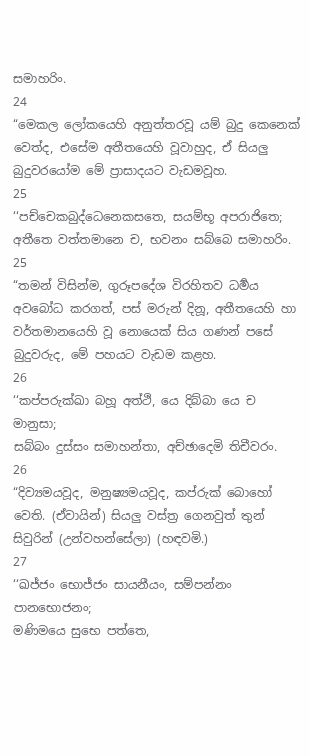සමාහරිං.
24
“මෙකල ලෝකයෙහි අනුත්තරවූ යම් බුදු කෙනෙක් වෙත්ද, එසේම අතීතයෙහි වූවාහුද, ඒ සියලු බුදුවරයෝම මේ ප්‍රාසාදයට වැඩමවූහ.
25
‘‘පච්චෙකබුද්ධෙනෙකසතෙ, සයම්භූ අපරාජිතෙ;
අතීතෙ වත්තමානෙ ච, භවනං සබ්බෙ සමාහරිං.
25
“තමන් විසින්ම, ගුරූපදේශ විරහිතව ධර්‍මය අවබෝධ කරගත්, පස් මරුන් දිනූ, අතීතයෙහි හා වර්තමානයෙහි වූ නොයෙක් සිය ගණන් පසේ බුදුවරුද, මේ පහයට වැඩම කළහ.
26
‘‘කප්පරුක්ඛා බහූ අත්ථි, යෙ දිබ්බා යෙ ච මානුසා;
සබ්බං දුස්සං සමාහන්තා, අච්ඡාදෙමි තිචීවරං.
26
“දිව්‍යමයවූද, මනුෂ්‍යමයවූද, කප්රුක් බොහෝ වෙති. (ඒවායින්) සියලු වස්ත්‍ර ගෙනවුත් තුන් සිවුරින් (උන්වහන්සේලා) (හඳවමි.)
27
‘‘ඛජ්ජං භොජ්ජං සායනීයං, සම්පන්නං පානභොජනං;
මණිමයෙ සුභෙ පත්තෙ,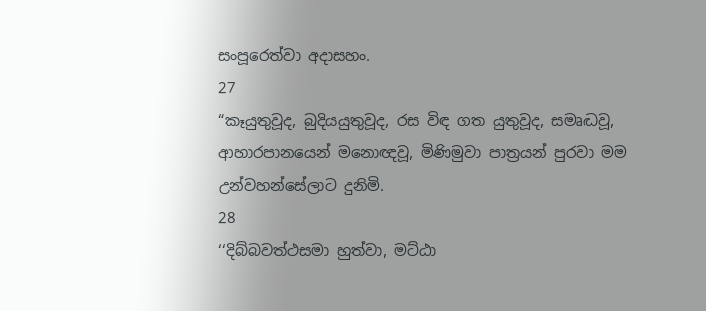සංපූරෙත්වා අදාසහං.
27
“කෑයුතුවූද, බුදියයුතුවූද, රස විඳ ගත යුතුවූද, සමෘද්‍ධවූ, ආහාරපානයෙන් මනොඥවූ, මිණිමුවා පාත්‍රයන් පුරවා මම උන්වහන්සේලාට දුනිමි.
28
‘‘දිබ්බවත්ථසමා හුත්වා, මට්ඨා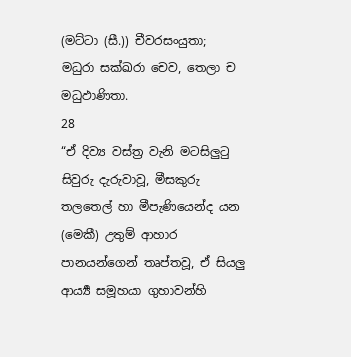(මට්ටා (සී.)) චීවරසංයුතා;
මධුරා සක්ඛරා චෙව, තෙලා ච මධුඵාණිතා.
28
“ඒ දිව්‍ය වස්ත්‍ර වැනි මටසිලුටු සිවුරු දැරුවාවූ, මීසකුරු තලතෙල් හා මීපැණියෙන්ද යන (මෙකී) උතුම් ආහාර පානයන්ගෙන් තෘප්තවූ, ඒ සියලු ආර්‍ය්‍ය සමූහයා ගුහාවන්හි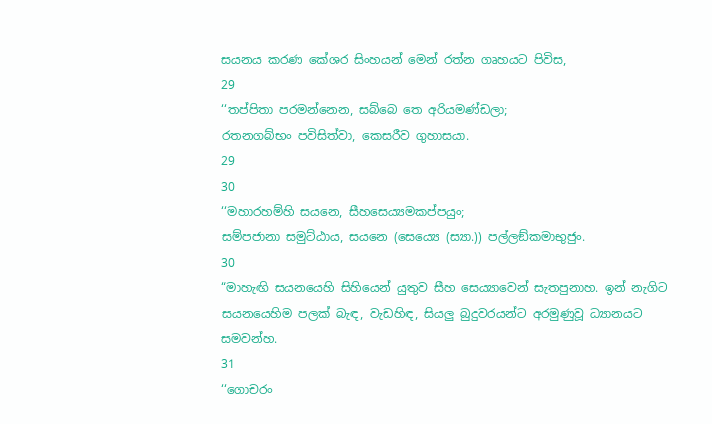සයනය කරණ කේශර සිංහයන් මෙන් රත්න ගෘහයට පිවිස,
29
‘‘තප්පිතා පරමන්නෙන, සබ්බෙ තෙ අරියමණ්ඩලා;
රතනගබ්භං පවිසිත්වා, කෙසරීව ගුහාසයා.
29
30
‘‘මහාරහම්හි සයනෙ, සීහසෙය්‍යමකප්පයුං;
සම්පජානා සමුට්ඨාය, සයනෙ (සෙය්‍යෙ (ස්‍යා.)) පල්ලඞ්කමාභුජුං.
30
“මාහැඟි සයනයෙහි සිහියෙන් යුතුව සීහ සෙය්‍යාවෙන් සැතපුනාහ. ඉන් නැගිට සයනයෙහිම පලක් බැඳ, වැඩහිඳ, සියලු බුදුවරයන්ට අරමුණුවූ ධ්‍යානයට සමවන්හ.
31
‘‘ගොචරං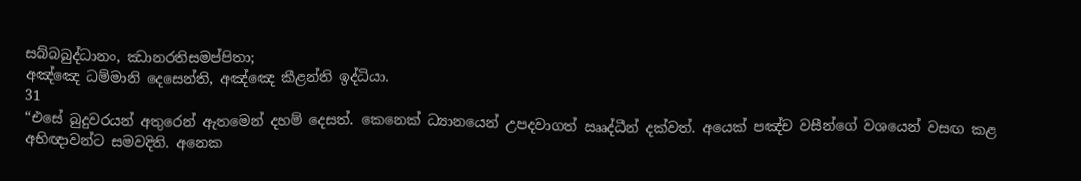සබ්බබුද්ධානං, ඣානරතිසමප්පිතා;
අඤ්ඤෙ ධම්මානි දෙසෙන්ති, අඤ්ඤෙ කීළන්ති ඉද්ධියා.
31
“එසේ බුදුවරයන් අතුරෙන් ඇතමෙන් දහම් දෙසත්. කෙනෙක් ධ්‍යානයෙන් උපදවාගත් ඎද්ධීන් දක්වත්. අයෙක් පඤ්ච වසීන්ගේ වශයෙන් වසඟ කළ අභිඥාවන්ට සමවදිති. අනෙක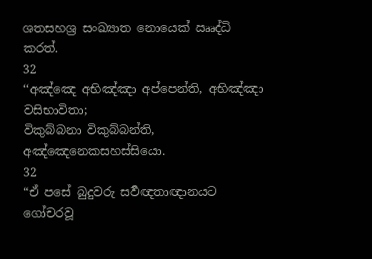ශතසහශ්‍ර සංඛ්‍යාත නොයෙක් ඎද්ධි කරත්.
32
‘‘අඤ්ඤෙ අභිඤ්ඤා අප්පෙන්ති, අභිඤ්ඤා වසිභාවිතා;
විකුබ්බනා විකුබ්බන්ති, අඤ්ඤෙනෙකසහස්සියො.
32
“ඒ පසේ බුදුවරු සර්‍වඥතාඥානයට ගෝචරවූ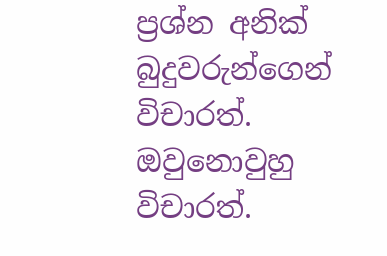ප්‍රශ්න අනික් බුදුවරුන්ගෙන් විචාරත්. ඔවුනොවුහු විචාරත්.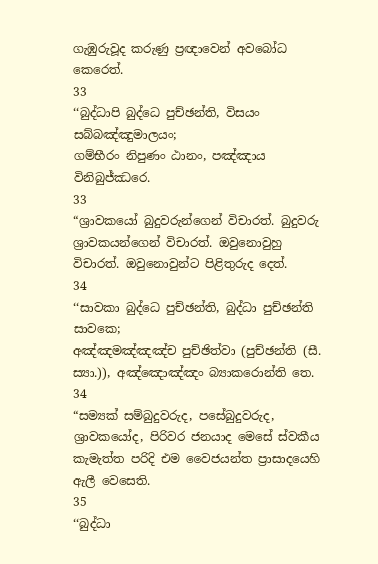ගැඹුරුවූද කරුණු ප්‍රඥාවෙන් අවබෝධ කෙරෙත්.
33
‘‘බුද්ධාපි බුද්ධෙ පුච්ඡන්ති, විසයං සබ්බඤ්ඤුමාලයං;
ගම්භීරං නිපුණං ඨානං, පඤ්ඤාය විනිබුජ්ඣරෙ.
33
“ශ්‍රාවකයෝ බුදුවරුන්ගෙන් විචාරත්. බුදුවරු ශ්‍රාවකයන්ගෙන් විචාරත්. ඔවුනොවුහු විචාරත්. ඔවුනොවුන්ට පිළිතුරුද දෙත්.
34
‘‘සාවකා බුද්ධෙ පුච්ඡන්ති, බුද්ධා පුච්ඡන්ති සාවකෙ;
අඤ්ඤමඤ්ඤඤ්ච පුච්ඡිත්වා (පුච්ඡන්ති (සී. ස්‍යා.)), අඤ්ඤොඤ්ඤං බ්‍යාකරොන්ති තෙ.
34
“සම්‍යක් සම්බුදුවරුද, පසේබුදුවරුද, ශ්‍රාවකයෝද, පිරිවර ජනයාද මෙසේ ස්වකීය කැමැත්ත පරිදි එම වෛජයන්ත ප්‍රාසාදයෙහි ඇලී වෙසෙති.
35
‘‘බුද්ධා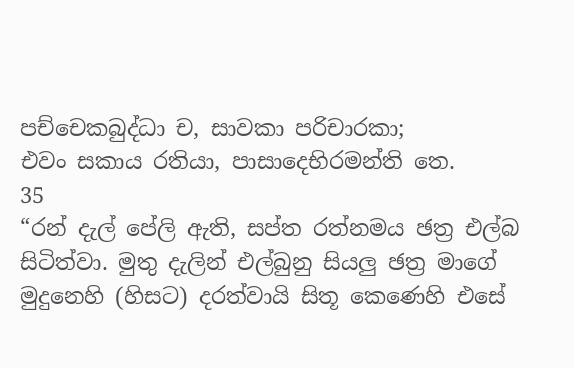පච්චෙකබුද්ධා ච, සාවකා පරිචාරකා;
එවං සකාය රතියා, පාසාදෙභිරමන්ති තෙ.
35
“රන් දැල් පේලි ඇති, සප්ත රත්නමය ඡත්‍ර එල්බ සිටිත්වා. මුතු දැලින් එල්බුනු සියලු ඡත්‍ර මාගේ මුදුනෙහි (හිසට) දරත්වායි සිතූ කෙණෙහි එසේ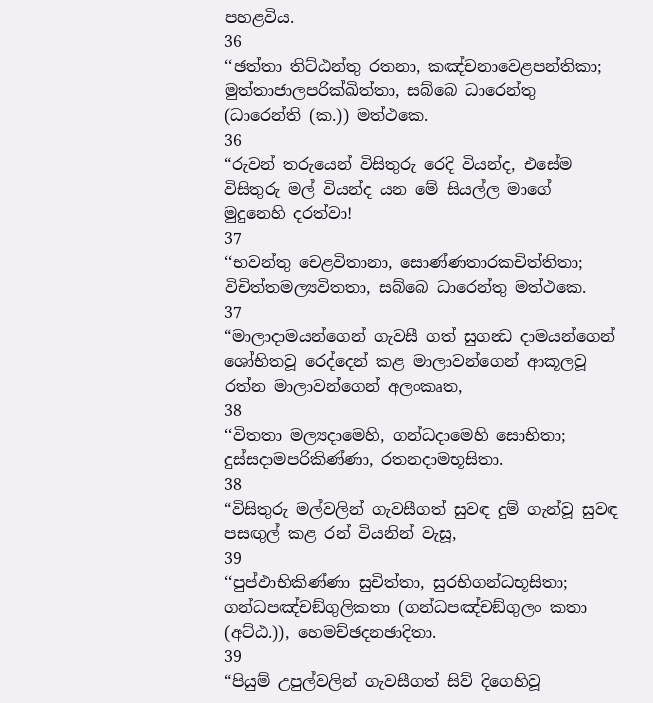පහළවිය.
36
‘‘ඡත්තා තිට්ඨන්තු රතනා, කඤ්චනාවෙළපන්තිකා;
මුත්තාජාලපරික්ඛිත්තා, සබ්බෙ ධාරෙන්තු (ධාරෙන්ති (ක.)) මත්ථකෙ.
36
“රුවන් තරුයෙන් විසිතුරු රෙදි වියන්ද, එසේම විසිතුරු මල් වියන්ද යන මේ සියල්ල මාගේ මුදුනෙහි දරත්වා!
37
‘‘භවන්තු චෙළවිතානා, සොණ්ණතාරකචිත්තිතා;
විචිත්තමල්‍යවිතතා, සබ්බෙ ධාරෙන්තු මත්ථකෙ.
37
“මාලාදාමයන්ගෙන් ගැවසී ගත් සුගන්‍ධ දාමයන්ගෙන් ශෝභිතවූ රෙද්දෙන් කළ මාලාවන්ගෙන් ආකූලවූ රත්න මාලාවන්ගෙන් අලංකෘත,
38
‘‘විතතා මල්‍යදාමෙහි, ගන්ධදාමෙහි සොභිතා;
දුස්සදාමපරිකිණ්ණා, රතනදාමභූසිතා.
38
“විසිතුරු මල්වලින් ගැවසීගත් සුවඳ දුම් ගැන්වූ සුවඳ පසඟුල් කළ රන් වියනින් වැසූ,
39
‘‘පුප්ඵාභිකිණ්ණා සුචිත්තා, සුරභිගන්ධභූසිතා;
ගන්ධපඤ්චඞ්ගුලිකතා (ගන්ධපඤ්චඞ්ගුලං කතා (අට්ඨ.)), හෙමච්ඡදනඡාදිතා.
39
“පියුම් උපුල්වලින් ගැවසීගත් සිව් දිගෙහිවූ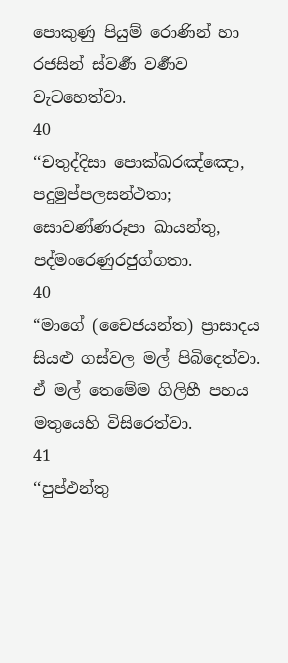පොකුණු පියුම් රොණින් හා රජසින් ස්වර්‍ණ වර්‍ණව වැටහෙත්වා.
40
‘‘චතුද්දිසා පොක්ඛරඤ්ඤො, පදුමුප්පලසන්ථතා;
සොවණ්ණරූපා ඛායන්තු, පද්මංරෙණුරජුග්ගතා.
40
“මාගේ (චෛජයන්ත) ප්‍රාසාදය සියළු ගස්වල මල් පිබිදෙත්වා. ඒ මල් තෙමේම ගිලිහී පහය මතුයෙහි විසිරෙත්වා.
41
‘‘පුප්ඵන්තු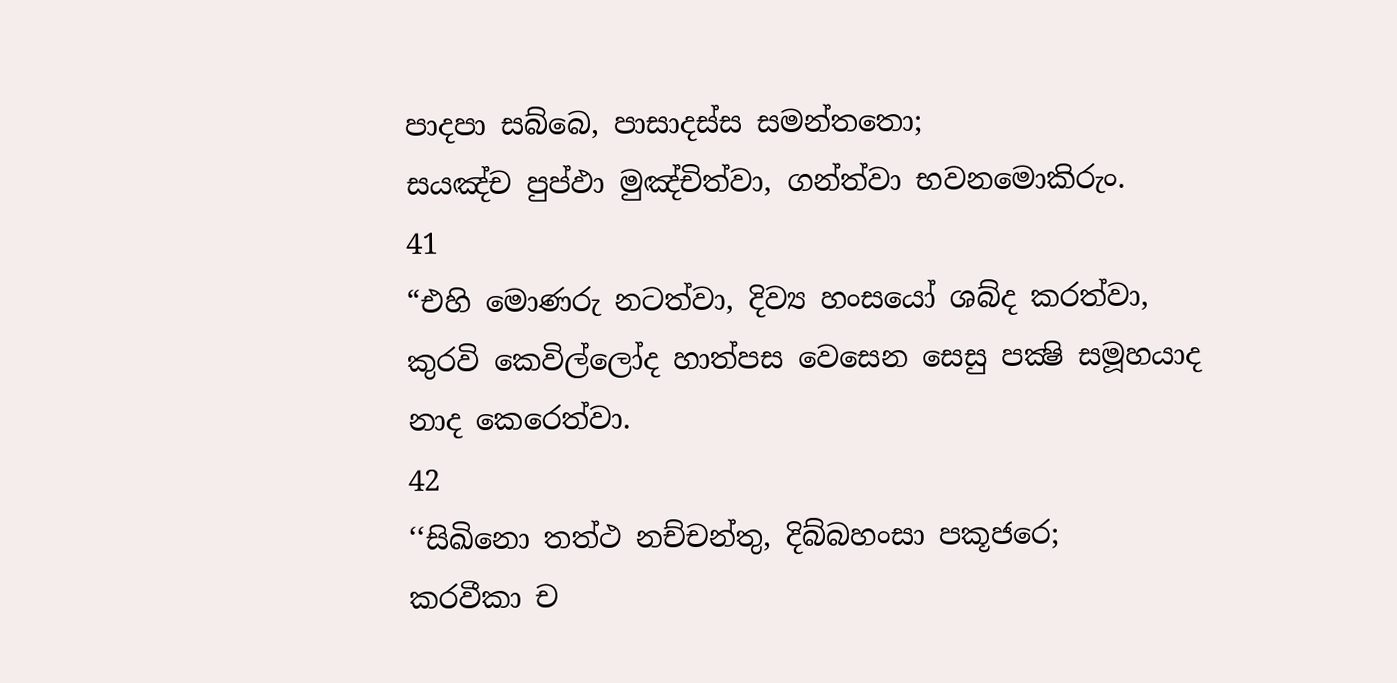පාදපා සබ්බෙ, පාසාදස්ස සමන්තතො;
සයඤ්ච පුප්ඵා මුඤ්චිත්වා, ගන්ත්වා භවනමොකිරුං.
41
“එහි මොණරු නටත්වා, දිව්‍ය හංසයෝ ශබ්ද කරත්වා, කුරවි කෙවිල්ලෝද හාත්පස වෙසෙන සෙසු පක්‍ෂි සමූහයාද නාද කෙරෙත්වා.
42
‘‘සිඛිනො තත්ථ නච්චන්තු, දිබ්බහංසා පකූජරෙ;
කරවීකා ච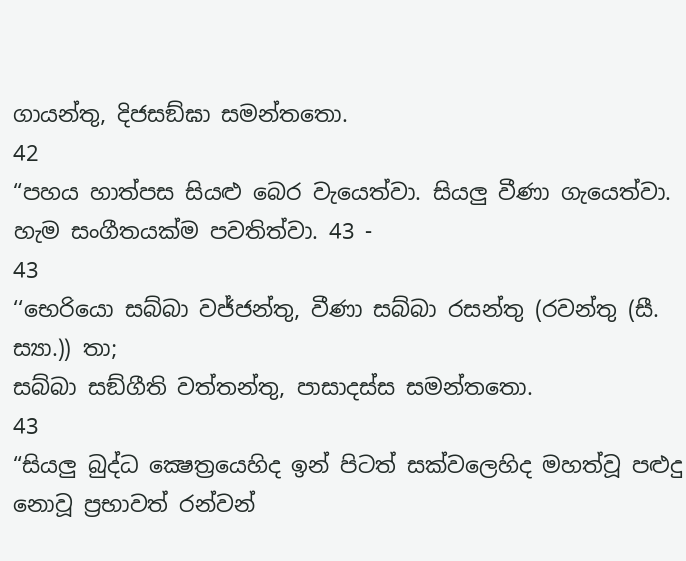ගායන්තු, දිජසඞ්ඝා සමන්තතො.
42
“පහය හාත්පස සියළු බෙර වැයෙත්වා. සියලු වීණා ගැයෙත්වා. හැම සංගීතයක්ම පවතිත්වා. 43 -
43
‘‘භෙරියො සබ්බා වජ්ජන්තු, වීණා සබ්බා රසන්තු (රවන්තු (සී. ස්‍යා.)) තා;
සබ්බා සඞ්ගීති වත්තන්තු, පාසාදස්ස සමන්තතො.
43
“සියලු බුද්ධ ක්‍ෂෙත්‍රයෙහිද ඉන් පිටත් සක්වලෙහිද මහත්වූ පළුදු නොවූ ප්‍රභාවත් රන්වන්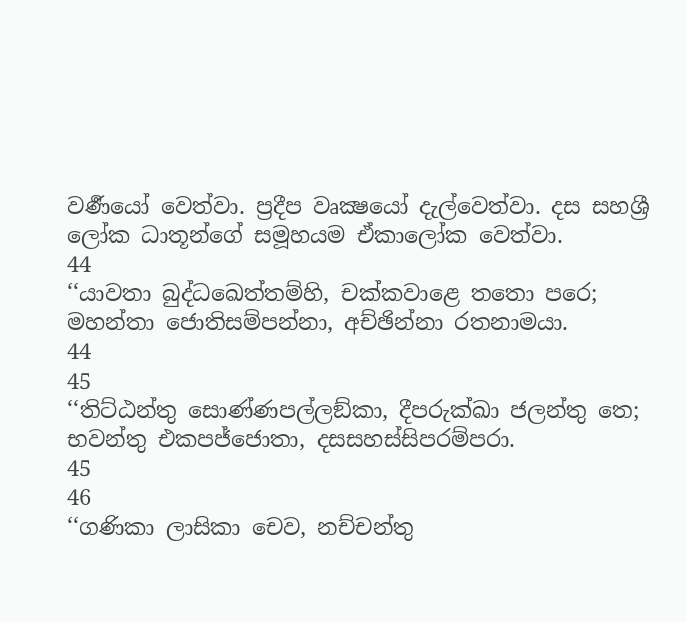වර්‍ණයෝ වෙත්වා. ප්‍රදීප වෘක්‍ෂයෝ දැල්වෙත්වා. දස සහශ්‍රී ලෝක ධාතූන්ගේ සමූහයම ඒකාලෝක වෙත්වා.
44
‘‘යාවතා බුද්ධඛෙත්තම්හි, චක්කවාළෙ තතො පරෙ;
මහන්තා ජොතිසම්පන්නා, අච්ඡින්නා රතනාමයා.
44
45
‘‘තිට්ඨන්තු සොණ්ණපල්ලඞ්කා, දීපරුක්ඛා ජලන්තු තෙ;
භවන්තු එකපජ්ජොතා, දසසහස්සිපරම්පරා.
45
46
‘‘ගණිකා ලාසිකා චෙව, නච්චන්තු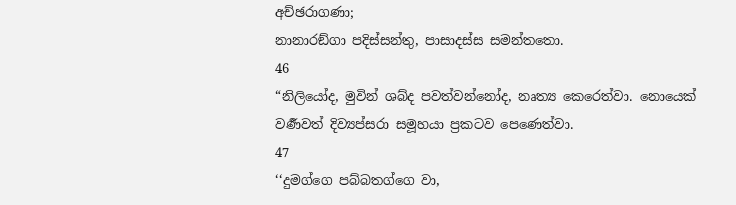අච්ඡරාගණා;
නානාරඞ්ගා පදිස්සන්තු, පාසාදස්ස සමන්තතො.
46
“නිලියෝද, මුවින් ශබ්ද පවත්වන්නෝද, නෘත්‍ය කෙරෙත්වා. නොයෙක් වර්‍ණවත් දිව්‍යප්සරා සමූහයා ප්‍රකටව පෙණෙත්වා.
47
‘‘දුමග්ගෙ පබ්බතග්ගෙ වා,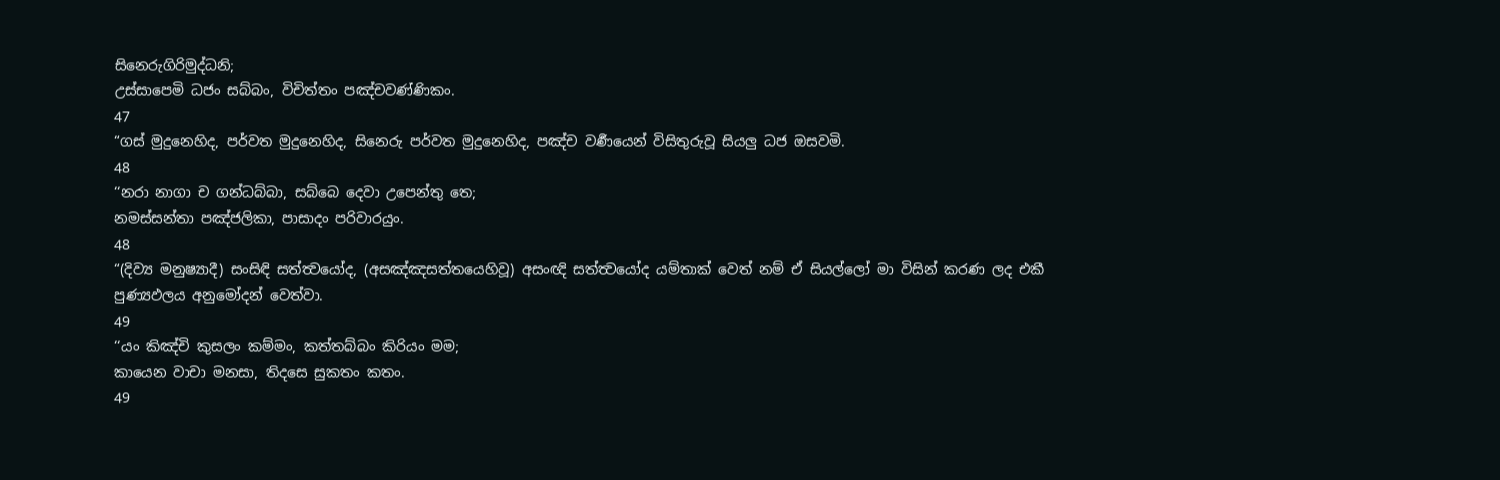සිනෙරුගිරිමුද්ධනි;
උස්සාපෙමි ධජං සබ්බං, විචිත්තං පඤ්චවණ්ණිකං.
47
“ගස් මුදුනෙහිද, පර්වත මුදුනෙහිද, සිනෙරු පර්වත මුදුනෙහිද, පඤ්ච වර්‍ණයෙන් විසිතුරුවූ සියලු ධජ ඔසවමි.
48
‘‘නරා නාගා ච ගන්ධබ්බා, සබ්බෙ දෙවා උපෙන්තු තෙ;
නමස්සන්තා පඤ්ජලිකා, පාසාදං පරිවාරයුං.
48
“(දිව්‍ය මනුෂ්‍යාදී) සංසිඳි සත්ත්‍වයෝද, (අසඤ්ඤසත්තයෙහිවූ) අසංඥි සත්ත්‍වයෝද යම්තාක් වෙත් නම් ඒ සියල්ලෝ මා විසින් කරණ ලද එකී පුණ්‍යඵලය අනුමෝදන් වෙත්වා.
49
‘‘යං කිඤ්චි කුසලං කම්මං, කත්තබ්බං කිරියං මම;
කායෙන වාචා මනසා, තිදසෙ සුකතං කතං.
49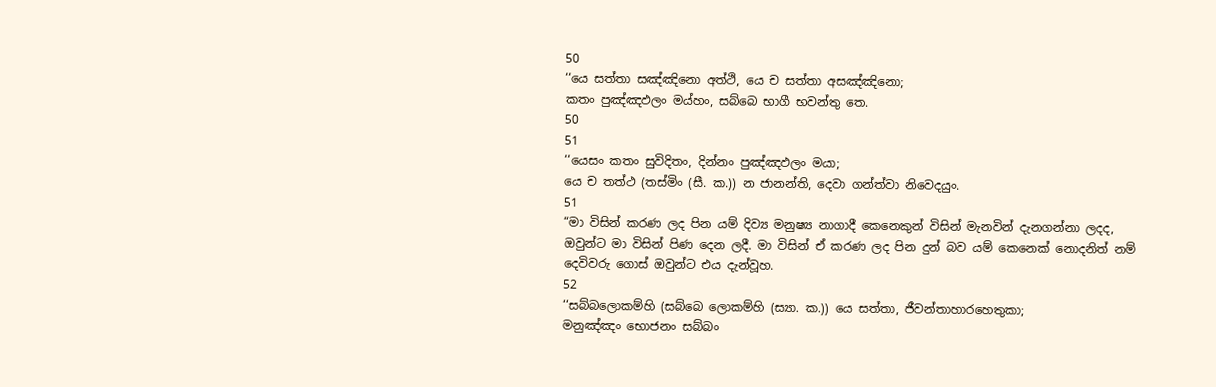50
‘‘යෙ සත්තා සඤ්ඤිනො අත්ථි, යෙ ච සත්තා අසඤ්ඤිනො;
කතං පුඤ්ඤඵලං මය්හං, සබ්බෙ භාගී භවන්තු තෙ.
50
51
‘‘යෙසං කතං සුවිදිතං, දින්නං පුඤ්ඤඵලං මයා;
යෙ ච තත්ථ (තස්මිං (සී. ක.)) න ජානන්ති, දෙවා ගන්ත්වා නිවෙදයුං.
51
“මා විසින් කරණ ලද පින යම් දිව්‍ය මනුෂ්‍ය නාගාදී කෙනෙකුන් විසින් මැනවින් දැනගන්නා ලදද, ඔවුන්ට මා විසින් පිණ දෙන ලදී. මා විසින් ඒ කරණ ලද පින දුන් බව යම් කෙනෙක් නොදනිත් නම් දෙවිවරු ගොස් ඔවුන්ට එය දැන්වූහ.
52
‘‘සබ්බලොකම්හි (සබ්බෙ ලොකම්හි (ස්‍යා. ක.)) යෙ සත්තා, ජීවන්තාහාරහෙතුකා;
මනුඤ්ඤං භොජනං සබ්බං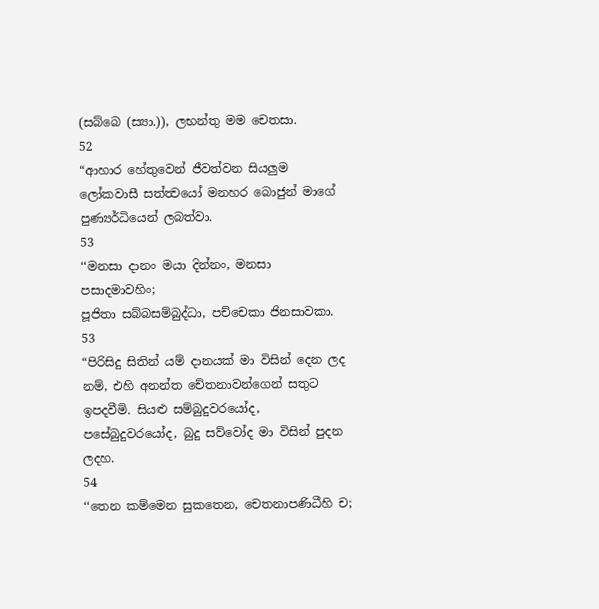(සබ්බෙ (ස්‍යා.)), ලභන්තු මම චෙතසා.
52
“ආහාර හේතුවෙන් ජීවත්වන සියලුම ලෝකවාසී සත්ත්‍වයෝ මනහර බොජුන් මාගේ පුණ්‍යර්ධියෙන් ලබත්වා.
53
‘‘මනසා දානං මයා දින්නං, මනසා පසාදමාවහිං;
පූජිතා සබ්බසම්බුද්ධා, පච්චෙකා ජිනසාවකා.
53
“පිරිසිදු සිතින් යම් දානයක් මා විසින් දෙන ලද නම්, එහි අනන්ත චේතනාවන්ගෙන් සතුට ඉපදවීමි. සියළු සම්බුදුවරයෝද, පසේබුදුවරයෝද, බුදු සව්වෝද මා විසින් පුදන ලදහ.
54
‘‘තෙන කම්මෙන සුකතෙන, චෙතනාපණිධීහි ච;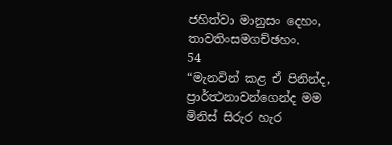ජහිත්වා මානුසං දෙහං, තාවතිංසමගච්ඡහං.
54
“මැනවින් කළ ඒ පිනින්ද, ප්‍රාර්ත්‍ථනාවන්ගෙන්ද මම මිනිස් සිරුර හැර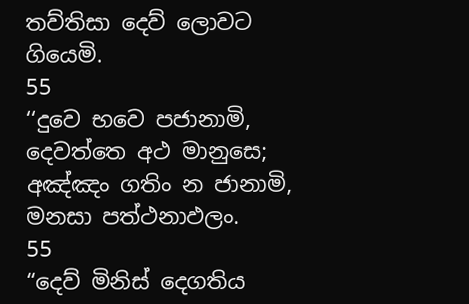තව්තිසා දෙව් ලොවට ගියෙමි.
55
‘‘දුවෙ භවෙ පජානාමි, දෙවත්තෙ අථ මානුසෙ;
අඤ්ඤං ගතිං න ජානාමි, මනසා පත්ථනාඵලං.
55
“දෙව් මිනිස් දෙගතිය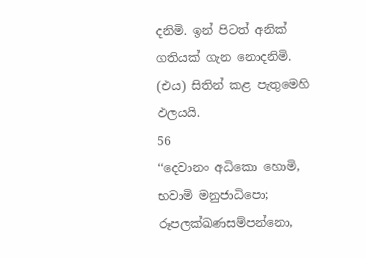දනිමි. ඉන් පිටත් අනික් ගතියක් ගැන නොදනිමි. (එය) සිතින් කළ පැතුමෙහි ඵලයයි.
56
‘‘දෙවානං අධිකො හොමි, භවාමි මනුජාධිපො;
රූපලක්ඛණසම්පන්නො,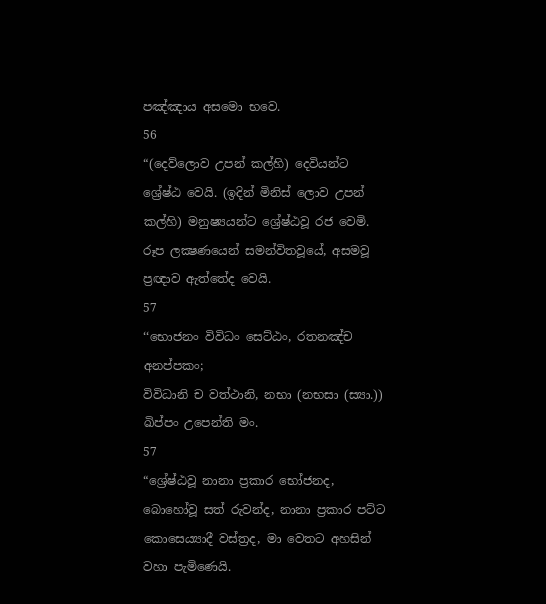පඤ්ඤාය අසමො භවෙ.
56
“(දෙව්ලොව උපන් කල්හි) දෙවියන්ට ශ්‍රේෂ්ඨ වෙයි. (ඉදින් මිනිස් ලොව උපන් කල්හි) මනුෂ්‍යයන්ට ශ්‍රේෂ්ඨවූ රජ වෙමි. රූප ලක්‍ෂණයෙන් සමන්විතවූයේ, අසමවූ ප්‍රඥාව ඇත්තේද වෙයි.
57
‘‘භොජනං විවිධං සෙට්ඨං, රතනඤ්ච අනප්පකං;
විවිධානි ච වත්ථානි, නභා (නභසා (ස්‍යා.)) ඛිප්පං උපෙන්ති මං.
57
“ශ්‍රේෂ්ඨවූ නානා ප්‍රකාර භෝජනද, බොහෝවූ සත් රුවන්ද, නානා ප්‍රකාර පට්ට කොසෙය්‍යාදී වස්ත්‍රද, මා වෙතට අහසින් වහා පැමිණෙයි.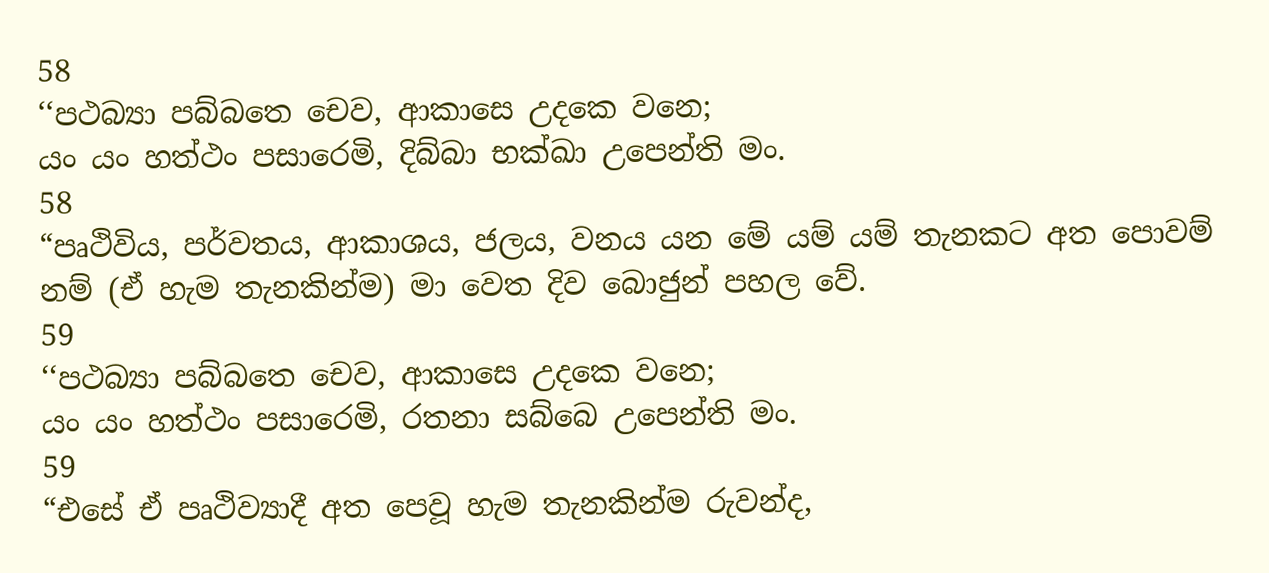58
‘‘පථබ්‍යා පබ්බතෙ චෙව, ආකාසෙ උදකෙ වනෙ;
යං යං හත්ථං පසාරෙමි, දිබ්බා භක්ඛා උපෙන්ති මං.
58
“පෘථිවිය, පර්වතය, ආකාශය, ජලය, වනය යන මේ යම් යම් තැනකට අත පොවම් නම් (ඒ හැම තැනකින්ම) මා වෙත දිව බොජුන් පහල වේ.
59
‘‘පථබ්‍යා පබ්බතෙ චෙව, ආකාසෙ උදකෙ වනෙ;
යං යං හත්ථං පසාරෙමි, රතනා සබ්බෙ උපෙන්ති මං.
59
“එසේ ඒ පෘථිව්‍යාදී අත පෙවූ හැම තැනකින්ම රුවන්ද,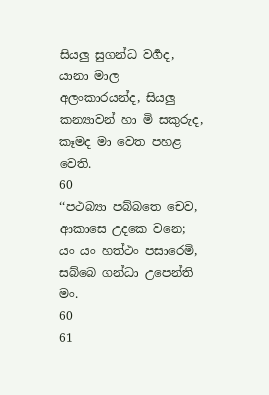සියලු සුගන්ධ වර්‍ගද, යානා මාල අලංකාරයන්ද, සියලු කන්‍යාවන් හා මි සකුරුද, කෑමද මා වෙත පහළ වෙති.
60
‘‘පථබ්‍යා පබ්බතෙ චෙව, ආකාසෙ උදකෙ වනෙ;
යං යං හත්ථං පසාරෙමි, සබ්බෙ ගන්ධා උපෙන්ති මං.
60
61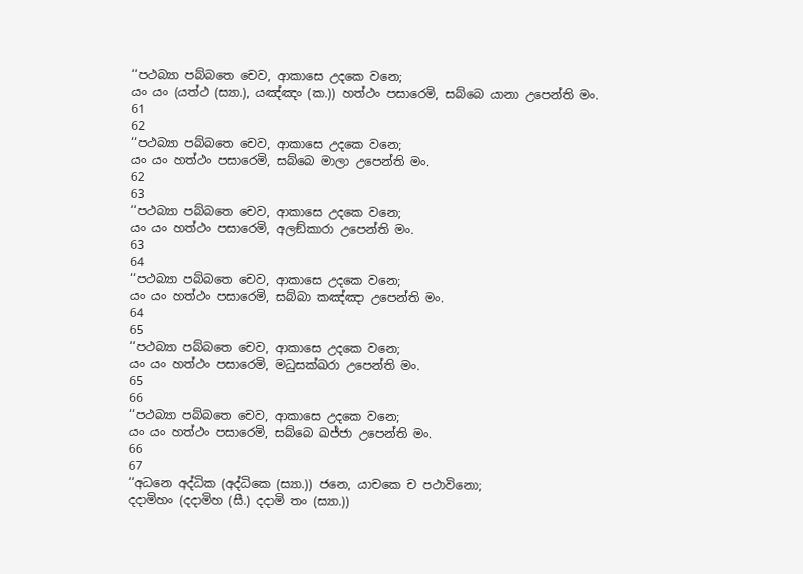‘‘පථබ්‍යා පබ්බතෙ චෙව, ආකාසෙ උදකෙ වනෙ;
යං යං (යත්ථ (ස්‍යා.), යඤ්ඤං (ක.)) හත්ථං පසාරෙමි, සබ්බෙ යානා උපෙන්ති මං.
61
62
‘‘පථබ්‍යා පබ්බතෙ චෙව, ආකාසෙ උදකෙ වනෙ;
යං යං හත්ථං පසාරෙමි, සබ්බෙ මාලා උපෙන්ති මං.
62
63
‘‘පථබ්‍යා පබ්බතෙ චෙව, ආකාසෙ උදකෙ වනෙ;
යං යං හත්ථං පසාරෙමි, අලඞ්කාරා උපෙන්ති මං.
63
64
‘‘පථබ්‍යා පබ්බතෙ චෙව, ආකාසෙ උදකෙ වනෙ;
යං යං හත්ථං පසාරෙමි, සබ්බා කඤ්ඤා උපෙන්ති මං.
64
65
‘‘පථබ්‍යා පබ්බතෙ චෙව, ආකාසෙ උදකෙ වනෙ;
යං යං හත්ථං පසාරෙමි, මධුසක්ඛරා උපෙන්ති මං.
65
66
‘‘පථබ්‍යා පබ්බතෙ චෙව, ආකාසෙ උදකෙ වනෙ;
යං යං හත්ථං පසාරෙමි, සබ්බෙ ඛජ්ජා උපෙන්ති මං.
66
67
‘‘අධනෙ අද්ධික (අද්ධිකෙ (ස්‍යා.)) ජනෙ, යාචකෙ ච පථාවිනො;
දදාමිහං (දදාමිහ (සී.) දදාමි තං (ස්‍යා.))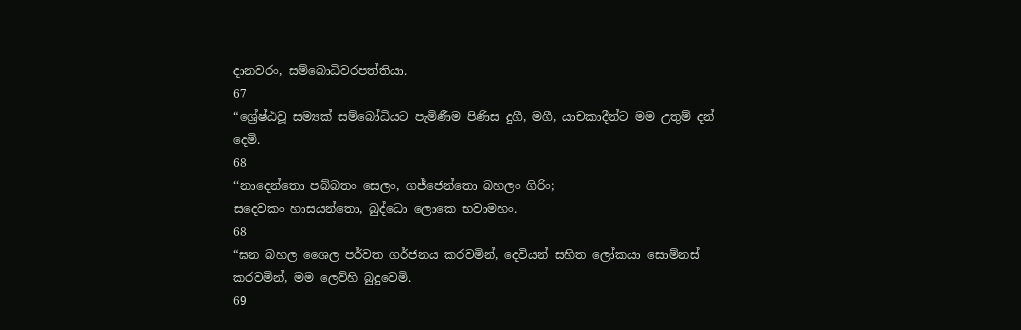දානවරං, සම්බොධිවරපත්තියා.
67
“ශ්‍රේෂ්ඨවූ සම්‍යක් සම්බෝධියට පැමිණීම පිණිස දුගී, මගී, යාචකාදීන්ට මම උතුම් දන් දෙමි.
68
‘‘නාදෙන්තො පබ්බතං සෙලං, ගජ්ජෙන්තො බහලං ගිරිං;
සදෙවකං හාසයන්තො, බුද්ධො ලොකෙ භවාමහං.
68
“ඝන බහල ශෛල පර්වත ගර්ජනය කරවමින්, දෙවියන් සහිත ලෝකයා සොම්නස් කරවමින්, මම ලෙව්හි බුදුවෙමි.
69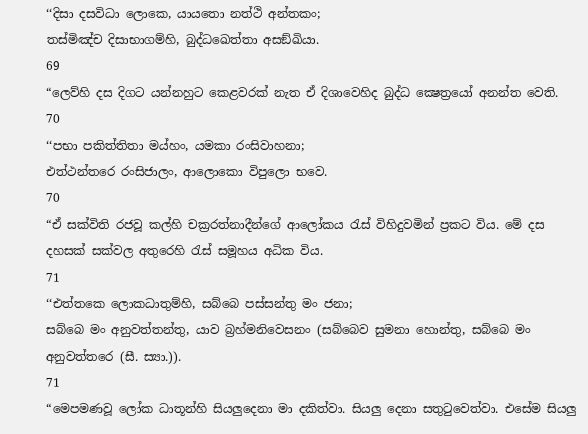‘‘දිසා දසවිධා ලොකෙ, යායතො නත්ථි අන්තකං;
තස්මිඤ්ච දිසාභාගම්හි, බුද්ධඛෙත්තා අසඞ්ඛියා.
69
“ලෙව්හි දස දිගට යන්නහුට කෙළවරක් නැත ඒ දිශාවෙහිද බුද්ධ ක්‍ෂෙත්‍රයෝ අනන්ත වෙති.
70
‘‘පභා පකිත්තිතා මය්හං, යමකා රංසිවාහනා;
එත්ථන්තරෙ රංසිජාලං, ආලොකො විපුලො භවෙ.
70
“ඒ සක්විති රජවූ කල්හි චක්‍රරත්නාදීන්ගේ ආලෝකය රැස් විහිදුවමින් ප්‍රකට විය. මේ දස දහසක් සක්වල අතුරෙහි රැස් සමූහය අධික විය.
71
‘‘එත්තකෙ ලොකධාතුම්හි, සබ්බෙ පස්සන්තු මං ජනා;
සබ්බෙ මං අනුවත්තන්තු, යාව බ්‍රහ්මනිවෙසනං (සබ්බෙව සුමනා හොන්තු, සබ්බෙ මං අනුවත්තරෙ (සී. ස්‍යා.)).
71
“මෙපමණවූ ලෝක ධාතූන්හි සියලුදෙනා මා දකිත්වා. සියලු දෙනා සතුටුවෙත්වා. එසේම සියලු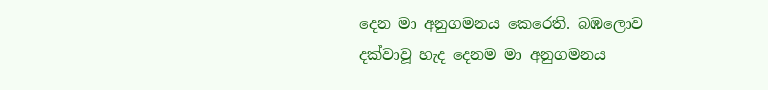දෙන මා අනුගමනය කෙරෙති. බඹලොව දක්වාවූ හැද දෙනම මා අනුගමනය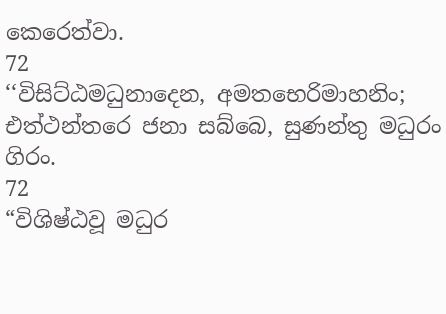කෙරෙත්වා.
72
‘‘විසිට්ඨමධුනාදෙන, අමතභෙරිමාහනිං;
එත්ථන්තරෙ ජනා සබ්බෙ, සුණන්තු මධුරං ගිරං.
72
“විශිෂ්ඨවූ මධුර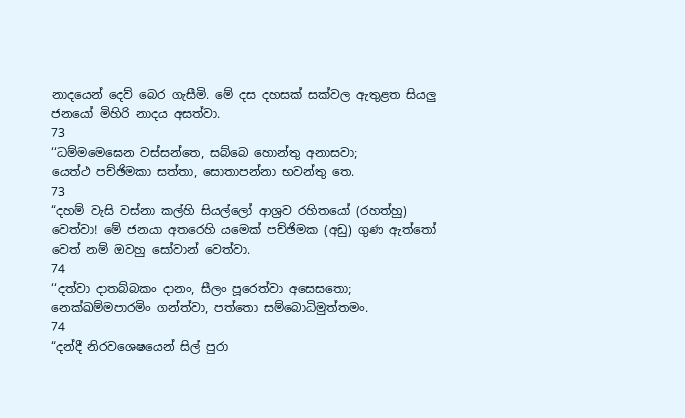නාදයෙන් දෙව් බෙර ගැසීමි. මේ දස දහසක් සක්වල ඇතුළත සියලු ජනයෝ මිහිරි නාදය අසත්වා.
73
‘‘ධම්මමෙඝෙන වස්සන්තෙ, සබ්බෙ හොන්තු අනාසවා;
යෙත්ථ පච්ඡිමකා සත්තා, සොතාපන්නා භවන්තු තෙ.
73
“දහම් වැසි වස්නා කල්හි සියල්ලෝ ආශ්‍රව රහිතයෝ (රහත්හු) වෙත්වා! මේ ජනයා අතරෙහි යමෙක් පච්ඡිමක (අඩු) ගුණ ඇත්තෝ වෙත් නම් ඔවහු සෝවාන් වෙත්වා.
74
‘‘දත්වා දාතබ්බකං දානං, සීලං පූරෙත්වා අසෙසතො;
නෙක්ඛම්මපාරමිං ගන්ත්වා, පත්තො සම්බොධිමුත්තමං.
74
“දන්දී නිරවශෙෂයෙන් සිල් පුරා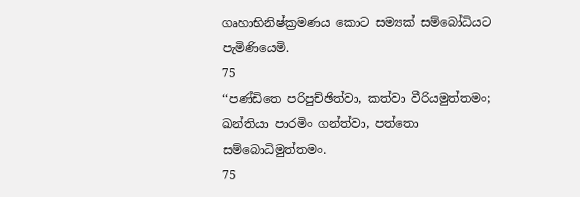ගෘහාභිනිෂ්ක්‍රමණය කොට සම්‍යක් සම්බෝධියට පැමිණියෙමි.
75
‘‘පණ්ඩිතෙ පරිපුච්ඡිත්වා, කත්වා වීරියමුත්තමං;
ඛන්තියා පාරමිං ගන්ත්වා, පත්තො සම්බොධිමුත්තමං.
75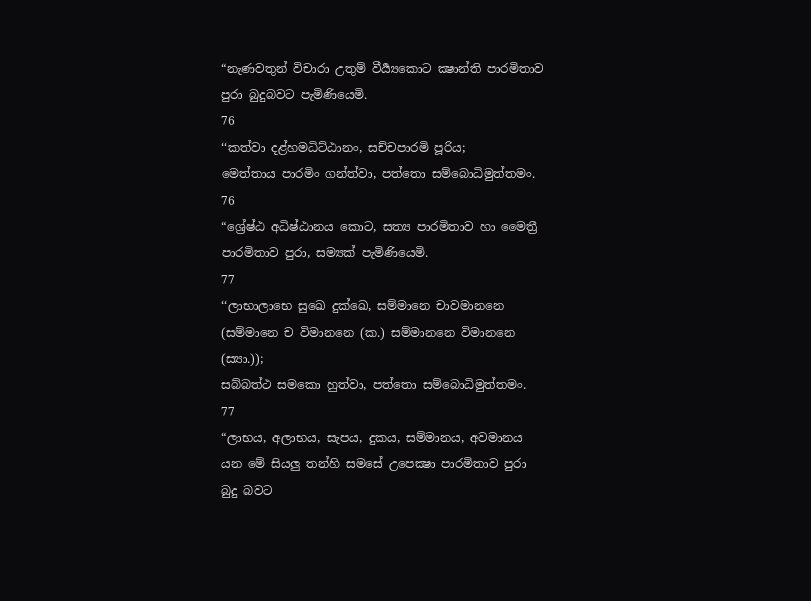“නැණවතුන් විචාරා උතුම් වීර්‍ය්‍යකොට ක්‍ෂාන්ති පාරමිතාව පුරා බුදුබවට පැමිණියෙමි.
76
‘‘කත්වා දළ්හමධිට්ඨානං, සච්චපාරමි පූරිය;
මෙත්තාය පාරමිං ගන්ත්වා, පත්තො සම්බොධිමුත්තමං.
76
“ශ්‍රේෂ්ඨ අධිෂ්ඨානය කොට, සත්‍ය පාරමිතාව හා මෛත්‍රී පාරමිතාව පුරා, සම්‍යක් පැමිණියෙමි.
77
‘‘ලාභාලාභෙ සුඛෙ දුක්ඛෙ, සම්මානෙ චාවමානනෙ (සම්මානෙ ච විමානනෙ (ක.) සම්මානනෙ විමානනෙ (ස්‍යා.));
සබ්බත්ථ සමකො හුත්වා, පත්තො සම්බොධිමුත්තමං.
77
“ලාභය, අලාභය, සැපය, දුකය, සම්මානය, අවමානය යන මේ සියලු තන්හි සමසේ උපෙක්‍ෂා පාරමිතාව පුරා බුදු බවට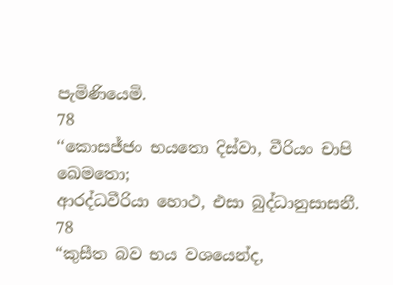පැමිණියෙමි.
78
‘‘කොසජ්ජං භයතො දිස්වා, වීරියං චාපි ඛෙමතො;
ආරද්ධවීරියා හොථ, එසා බුද්ධානුසාසනී.
78
“කුසීත බව භය වශයෙන්ද,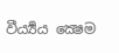වීර්‍ය්‍යය ක්‍ෂෙම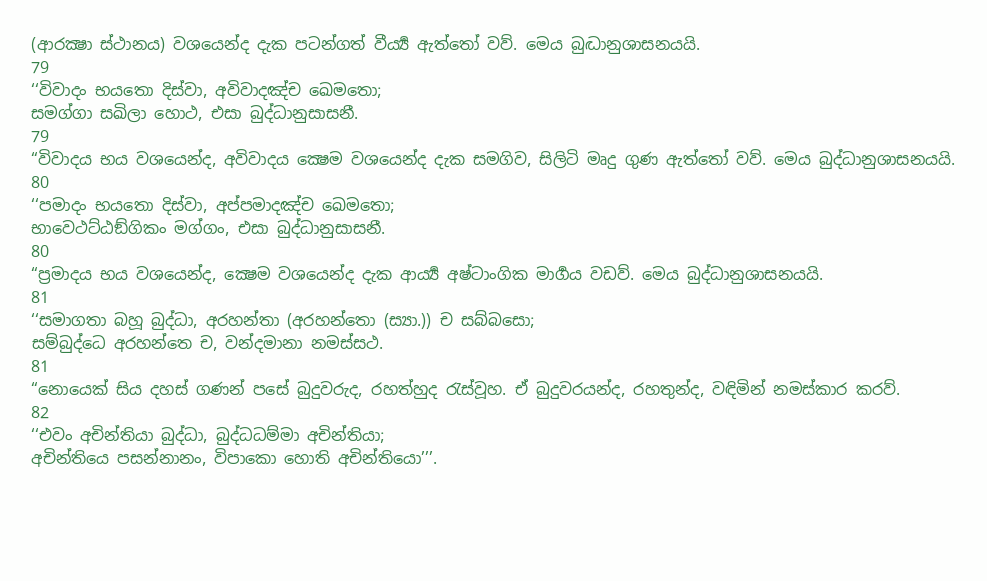(ආරක්‍ෂා ස්ථානය) වශයෙන්ද දැක පටන්ගත් වීර්‍ය්‍ය ඇත්තෝ වව්. මෙය බුද්‍ධානුශාසනයයි.
79
‘‘විවාදං භයතො දිස්වා, අවිවාදඤ්ච ඛෙමතො;
සමග්ගා සඛිලා හොථ, එසා බුද්ධානුසාසනී.
79
“විවාදය භය වශයෙන්ද, අවිවාදය ක්‍ෂෙම වශයෙන්ද දැක සමගිව, සිලිටි මෘදු ගුණ ඇත්තෝ වව්. මෙය බුද්ධානුශාසනයයි.
80
‘‘පමාදං භයතො දිස්වා, අප්පමාදඤ්ච ඛෙමතො;
භාවෙථට්ඨඞ්ගිකං මග්ගං, එසා බුද්ධානුසාසනී.
80
“ප්‍රමාදය භය වශයෙන්ද, ක්‍ෂෙම වශයෙන්ද දැක ආර්‍ය්‍ය අෂ්ටාංගික මාර්‍ගය වඩව්. මෙය බුද්ධානුශාසනයයි.
81
‘‘සමාගතා බහූ බුද්ධා, අරහන්තා (අරහන්තො (ස්‍යා.)) ච සබ්බසො;
සම්බුද්ධෙ අරහන්තෙ ච, වන්දමානා නමස්සථ.
81
“නොයෙක් සිය දහස් ගණන් පසේ බුදුවරුද, රහත්හුද රැස්වූහ. ඒ බුදුවරයන්ද, රහතුන්ද, වඳිමින් නමස්කාර කරව්.
82
‘‘එවං අචින්තියා බුද්ධා, බුද්ධධම්මා අචින්තියා;
අචින්තියෙ පසන්නානං, විපාකො හොති අචින්තියො’’’.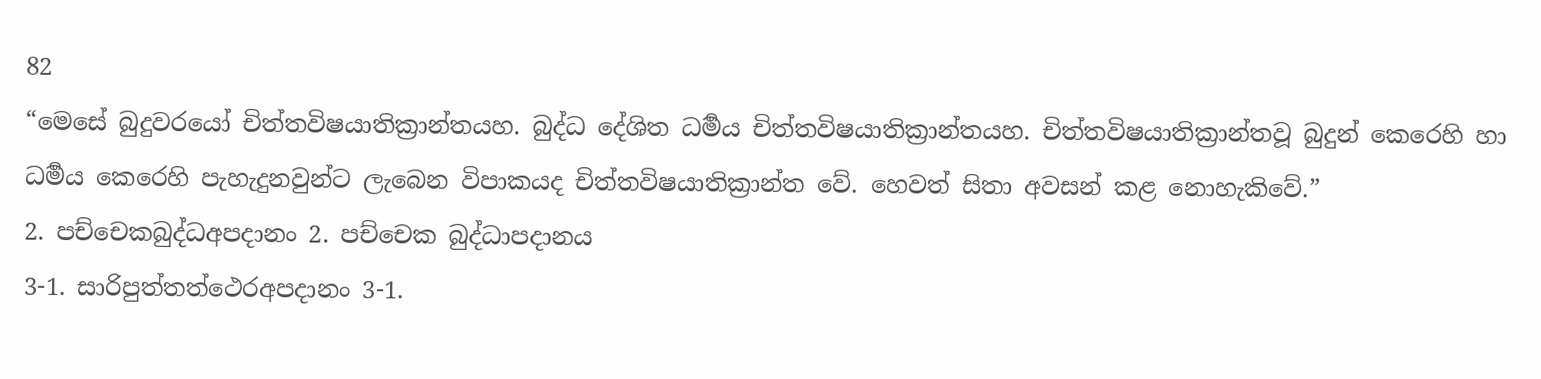82
“මෙසේ බුදුවරයෝ චිත්තවිෂයාතික්‍රාන්තයහ. බුද්ධ දේශිත ධර්‍මය චිත්තවිෂයාතික්‍රාන්තයහ. චිත්තවිෂයාතික්‍රාන්තවූ බුදුන් කෙරෙහි හා ධර්‍මය කෙරෙහි පැහැදුනවුන්ට ලැබෙන විපාකයද චිත්තවිෂයාතික්‍රාන්ත වේ. හෙවත් සිතා අවසන් කළ නොහැකිවේ.”
2. පච්චෙකබුද්ධඅපදානං 2. පච්චෙක බුද්ධාපදානය
3-1. සාරිපුත්තත්ථෙරඅපදානං 3-1.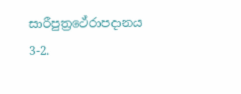සාරීපුත්‍රථේරාපදානය
3-2.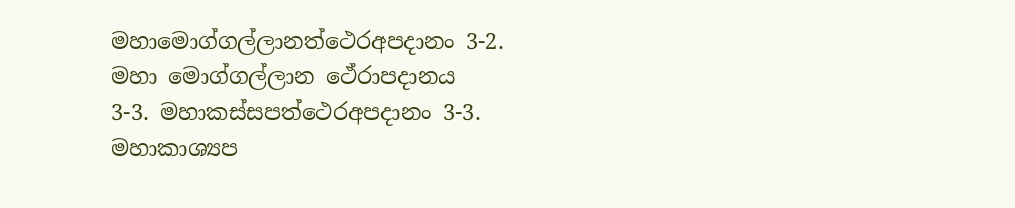මහාමොග්ගල්ලානත්ථෙරඅපදානං 3-2. මහා මොග්ගල්ලාන ථේරාපදානය
3-3. මහාකස්සපත්ථෙරඅපදානං 3-3. මහාකාශ්‍යප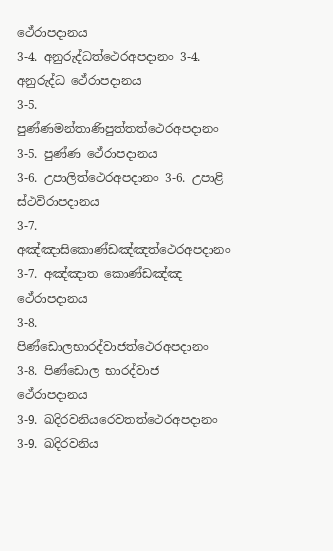ථේරාපදානය
3-4. අනුරුද්ධත්ථෙරඅපදානං 3-4. අනුරුද්ධ ථේරාපදානය
3-5. පුණ්ණමන්තාණිපුත්තත්ථෙරඅපදානං 3-5. පුණ්ණ ථේරාපදානය
3-6. උපාලිත්ථෙරඅපදානං 3-6. උපාළි ස්ථවිරාපදානය
3-7. අඤ්ඤාසිකොණ්ඩඤ්ඤත්ථෙරඅපදානං 3-7. අඤ්ඤාත කොණ්ඩඤ්ඤ ථේරාපදානය
3-8. පිණ්ඩොලභාරද්වාජත්ථෙරඅපදානං 3-8. පිණ්ඩොල භාරද්වාජ ථේරාපදානය
3-9. ඛදිරවනියරෙවතත්ථෙරඅපදානං 3-9. ඛදිරවනිය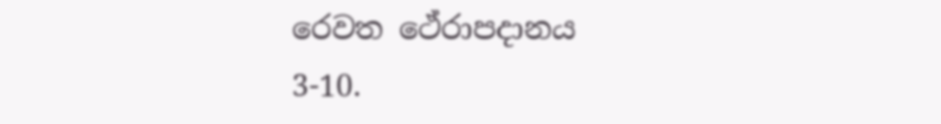රෙවත ථේරාපදානය
3-10.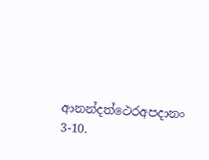ආනන්දත්ථෙරඅපදානං 3-10.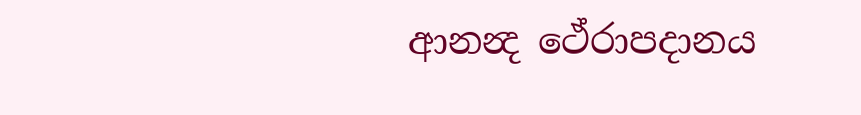ආනන්‍ද ථේරාපදානය